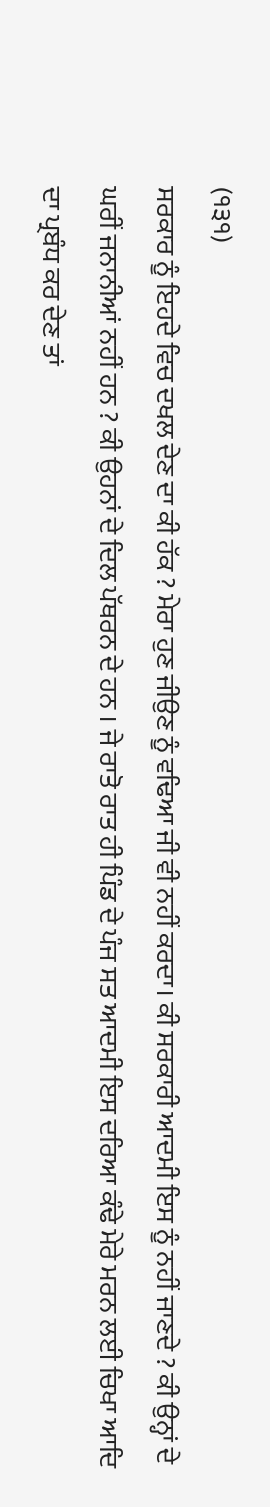(੧੩੧)
ਸਰਕਾਰ ਨੂੰ ਇਹਦੇ ਵਿਚ ਦਖਲ ਦੇਣ ਦਾ ਕੀ ਹੱਕ ? ਮੇਰਾ ਹੁਣ ਜੀਉਣ ਨੂੰ ਵਢਿਆ ਜੀ ਵੀ ਨਹੀਂ ਕਰਦਾ। ਕੀ ਸਰਕਾਰੀ ਆਦਮੀ ਇਸ ਨੂੰ ਨਹੀਂ ਜਾਣਦੇ ? ਕੀ ਉਨ੍ਹਾਂ ਦੇ ਘਰੀਂ ਜਨਾਨੀਆਂ ਨਹੀਂ ਹਨ ? ਕੀ ਉਹਨਾਂ ਦੇ ਦਿਲ ਪੱਥਰਨ ਦੇ ਹਨ । ਜੇ ਰਾਤੋ ਰਾਤ ਹੀ ਪਿੰਡ ਦੇ ਪੰਜ ਸਤ ਆਦਮੀ ਇਸ ਦਰਿਆ ਕੰਢੇ ਮੇਰੇ ਮਰਨ ਲਈ ਚਿਖਾ ਆਦਿ ਦਾ ਪ੍ਰਬੰਧ ਕਰ ਦੇਣ ਤਾਂ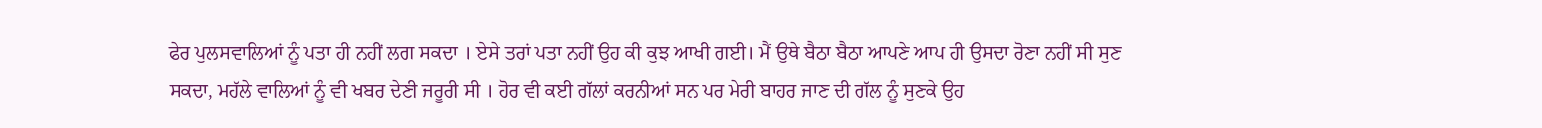ਫੇਰ ਪੁਲਸਵਾਲਿਆਂ ਨੂੰ ਪਤਾ ਹੀ ਨਹੀਂ ਲਗ ਸਕਦਾ । ਏਸੇ ਤਰਾਂ ਪਤਾ ਨਹੀਂ ਉਹ ਕੀ ਕੁਝ ਆਖੀ ਗਈ। ਮੈਂ ਉਥੇ ਬੈਠਾ ਬੈਠਾ ਆਪਣੇ ਆਪ ਹੀ ਉਸਦਾ ਰੋਣਾ ਨਹੀਂ ਸੀ ਸੁਣ ਸਕਦਾ, ਮਹੱਲੇ ਵਾਲਿਆਂ ਨੂੰ ਵੀ ਖਬਰ ਦੇਣੀ ਜਰੂਰੀ ਸੀ । ਹੋਰ ਵੀ ਕਈ ਗੱਲਾਂ ਕਰਨੀਆਂ ਸਨ ਪਰ ਮੇਰੀ ਬਾਹਰ ਜਾਣ ਦੀ ਗੱਲ ਨੂੰ ਸੁਣਕੇ ਉਹ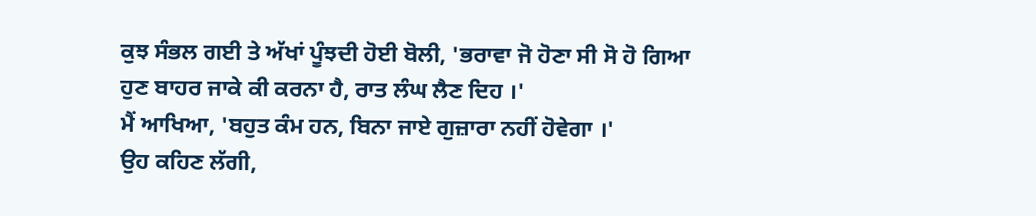ਕੁਝ ਸੰਭਲ ਗਈ ਤੇ ਅੱਖਾਂ ਪੂੰਝਦੀ ਹੋਈ ਬੋਲੀ, 'ਭਰਾਵਾ ਜੋ ਹੋਣਾ ਸੀ ਸੋ ਹੋ ਗਿਆ ਹੁਣ ਬਾਹਰ ਜਾਕੇ ਕੀ ਕਰਨਾ ਹੈ, ਰਾਤ ਲੰਘ ਲੈਣ ਦਿਹ ।'
ਮੈਂ ਆਖਿਆ, 'ਬਹੁਤ ਕੰਮ ਹਨ, ਬਿਨਾ ਜਾਏ ਗੁਜ਼ਾਰਾ ਨਹੀਂ ਹੋਵੇਗਾ ।'
ਉਹ ਕਹਿਣ ਲੱਗੀ,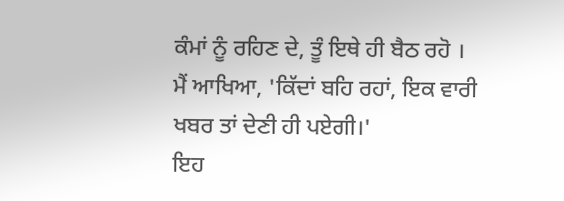ਕੰਮਾਂ ਨੂੰ ਰਹਿਣ ਦੇ, ਤੂੰ ਇਥੇ ਹੀ ਬੈਠ ਰਹੋ ।
ਮੈਂ ਆਖਿਆ, 'ਕਿੱਦਾਂ ਬਹਿ ਰਹਾਂ, ਇਕ ਵਾਰੀ ਖਬਰ ਤਾਂ ਦੇਣੀ ਹੀ ਪਏਗੀ।'
ਇਹ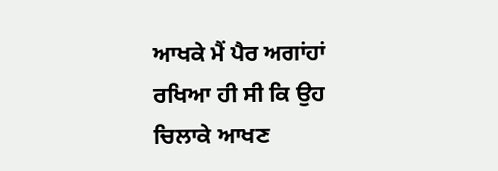ਆਖਕੇ ਮੈਂ ਪੈਰ ਅਗਾਂਹਾਂ ਰਖਿਆ ਹੀ ਸੀ ਕਿ ਉਹ ਚਿਲਾਕੇ ਆਖਣ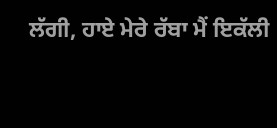ਲੱਗੀ, ਹਾਏ ਮੇਰੇ ਰੱਬਾ ਮੈਂ ਇਕੱਲੀ